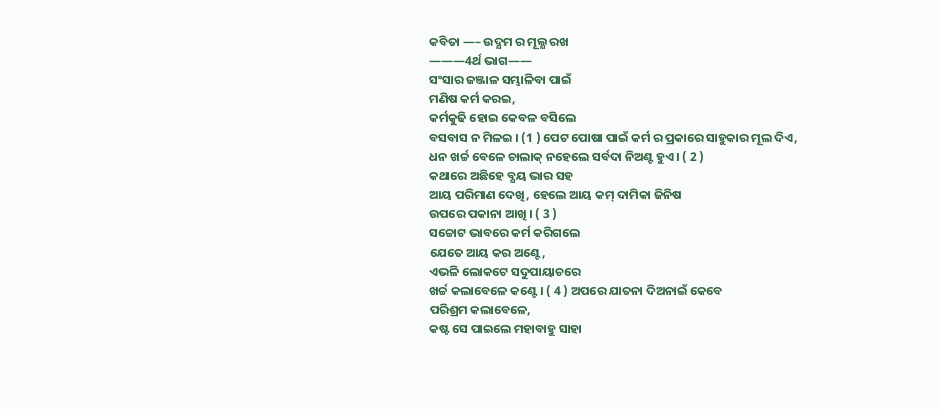କବିତା —– ଉଦ୍ଯମ ର ମୂଲ୍ଯ ରଖ
———4ର୍ଥ ଭାଗ——
ସଂସାର ଜଞ୍ଜାଳ ସମ୍ଭାଳିବା ପାଇଁ
ମଣିଷ କର୍ମ କରଇ,
କର୍ମକୁଢି ହୋଇ କେବଳ ବସିଲେ
ବସବାସ ନ ମିଳଇ । (1 ) ପେଟ ପୋଷା ପାଇଁ କର୍ମ ର ପ୍ରକାରେ ସାହୁକାର ମୂଲ ଦିଏ,
ଧନ ଖର୍ଚ୍ଚ ବେଳେ ଚାଲାକ୍ ନହେଲେ ସର୍ବଦା ନିଅଣ୍ଟ ହୁଏ। ( 2 )
କଥାରେ ଅଛିହେ ବ୍ଯୟ ଭାର ସହ
ଆୟ ପରିମାଣ ଦେଖି, ହେଲେ ଆୟ କମ୍ ଦାମିକା ଜିନିଷ
ଉପରେ ପକାନା ଆଖି । ( 3 )
ସଚ୍ଚୋଟ ଭାବରେ କର୍ମ କରିଗଲେ
ଯେତେ ଆୟ କର ଅଣ୍ଟେ,
ଏଭଳି ଲୋକଟେ ସଦୁପାୟାଚରେ
ଖର୍ଚ୍ଚ କଲାବେଳେ କଣ୍ଟେ । ( 4 ) ଅପରେ ଯାତନା ଦିଅନାଇଁ କେବେ
ପରିଶ୍ରମ କଲାବେଳେ,
କଷ୍ଟ ସେ ପାଇଲେ ମହାବାହୁ ସାହା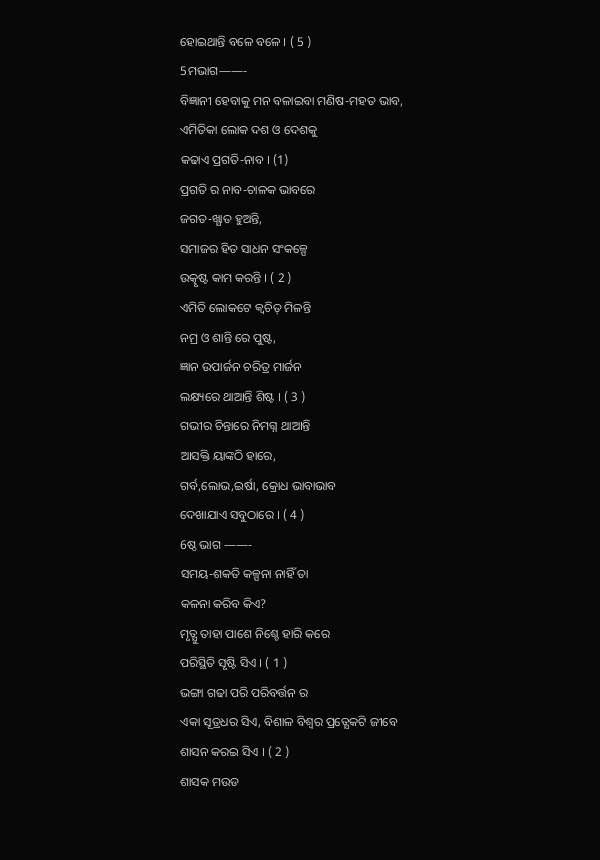ହୋଇଥାନ୍ତି ବଳେ ବଳେ । ( 5 )
5ମଭାଗ——-
ବିଜ୍ଞାନୀ ହେବାକୁ ମନ ବଳାଇବା ମଣିଷ-ମହତ ଭାବ,
ଏମିତିକା ଲୋକ ଦଶ ଓ ଦେଶକୁ
କଢାଏ ପ୍ରଗତି-ନାବ । (1)
ପ୍ରଗତି ର ନାବ-ଚାଳକ ଭାବରେ
ଜଗତ-ଖ୍ଯାତ ହୁଅନ୍ତି,
ସମାଜର ହିତ ସାଧନ ସଂକଳ୍ପେ
ଉତ୍କୃଷ୍ଟ କାମ କରନ୍ତି । ( 2 )
ଏମିତି ଲୋକଟେ କ୍ବଚିତ୍ ମିଳନ୍ତି
ନମ୍ର ଓ ଶାନ୍ତି ରେ ପୁଷ୍ଟ,
ଜ୍ଞାନ ଉପାର୍ଜନ ଚରିତ୍ର ମାର୍ଜନ
ଲକ୍ଷ୍ୟରେ ଥାଆନ୍ତି ଶିଷ୍ଟ । ( 3 )
ଗଭୀର ଚିନ୍ତାରେ ନିମଗ୍ନ ଥାଆନ୍ତି
ଆସକ୍ତି ୟାଙ୍କଠି ହାରେ,
ଗର୍ବ,ଲୋଭ,ଇର୍ଷା, କ୍ରୋଧ ଭାବାଭାବ
ଦେଖାଯାଏ ସବୁଠାରେ । ( 4 )
6ଷ୍ଠ ଭାଗ ——-
ସମୟ-ଶକତି କଳ୍ପନା ନାହିଁ ତା
କଳନା କରିବ କିଏ?
ମୃତ୍ଯୁ ତାହା ପାଶେ ନିଶ୍ଚେ ହାରି କରେ
ପରିସ୍ଥିତି ସୃଷ୍ଟି ସିଏ । ( 1 )
ଭଙ୍ଗା ଗଢା ପରି ପରିବର୍ତ୍ତନ ର
ଏକା ସୂତ୍ରଧର ସିଏ, ବିଶାଳ ବିଶ୍ବର ପ୍ରତ୍ଯେକଟି ଜୀବେ
ଶାସନ କରଇ ସିଏ । ( 2 )
ଶାସକ ମଉଡ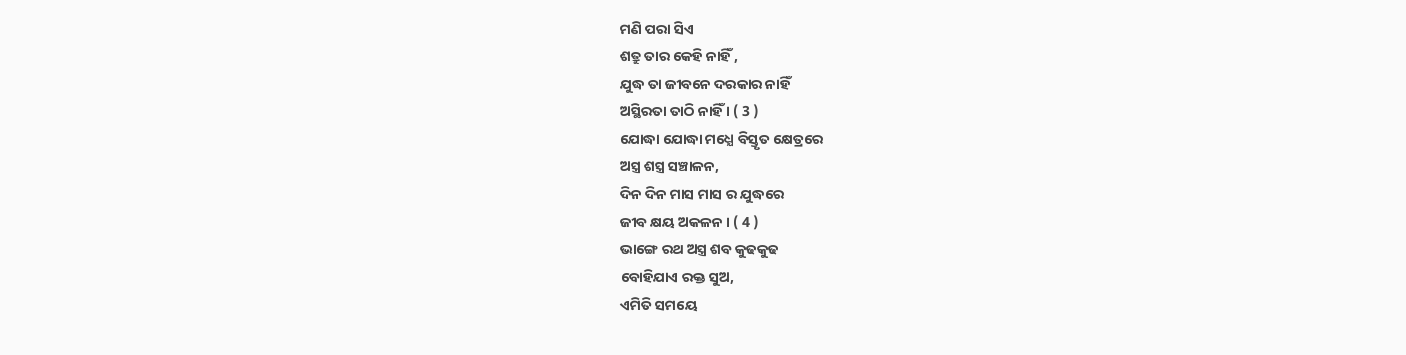ମଣି ପରା ସିଏ
ଶତ୍ରୁ ତାର କେହି ନାହିଁ ,
ଯୁଦ୍ଧ ତା ଜୀବନେ ଦରକାର ନାହିଁ
ଅସ୍ଥିରତା ତାଠି ନାହିଁ । ( 3 )
ଯୋଦ୍ଧା ଯୋଦ୍ଧା ମଧ୍ଯେ ବିସ୍ତୃତ କ୍ଷେତ୍ରରେ
ଅସ୍ତ୍ର ଶସ୍ତ୍ର ସଞ୍ଚାଳନ,
ଦିନ ଦିନ ମାସ ମାସ ର ଯୁଦ୍ଧରେ
ଜୀବ କ୍ଷୟ ଅକଳନ । ( 4 )
ଭାଙ୍ଗେ ରଥ ଅସ୍ତ୍ର ଶବ କୁଢକୁଢ
ବୋହିଯାଏ ରକ୍ତ ସୁଅ,
ଏମିତି ସମୟେ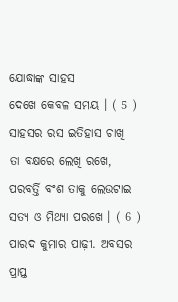ଯୋଦ୍ଧାଙ୍କ ସାହସ
ଦେଖେ କେବଳ ସମୟ । ( 5 ) ସାହସର ରସ ଇତିହାସ ଚାଖି
ତା ବକ୍ଷରେ ଲେଖି ରଖେ,
ପରବର୍ତ୍ତି ବଂଶ ତାକୁ ଲେଉଟାଇ
ସତ୍ଯ ଓ ମିଥ୍ଯା ପରଖେ । ( 6 )
ପାରଦ କୁମାର ପାଢ଼ୀ. ଅବସର ପ୍ରାପ୍ତ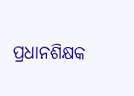ପ୍ରଧାନଶିକ୍ଷକ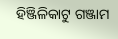ହିଞ୍ଜିଳିକାଟୁ ଗଞ୍ଜାମ